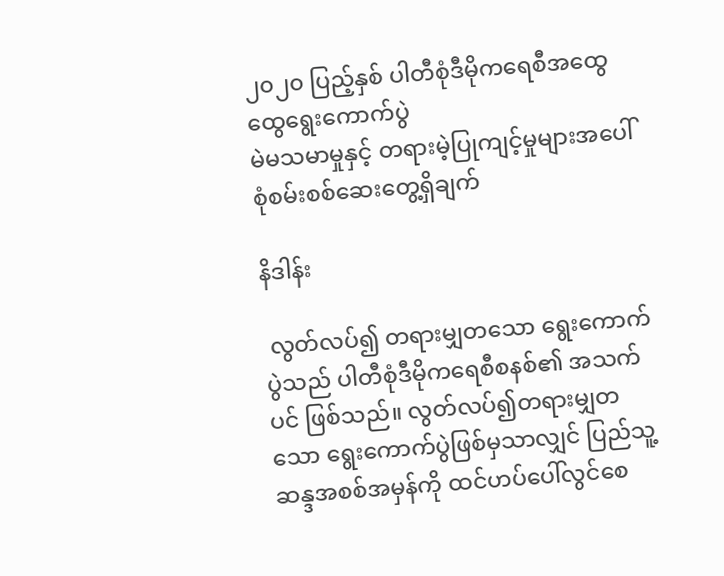၂၀၂၀ ပြည့်နှစ် ပါတီစုံဒီမိုကရေစီအထွေထွေရွေးကောက်ပွဲ
မဲမသမာမှုနှင့် တရားမဲ့ပြုကျင့်မှုများအပေါ်
စုံစမ်းစစ်ဆေးတွေ့ရှိချက်

နိဒါန်း

 လွတ်လပ်၍ တရားမျှတသော ရွေးကောက်ပွဲသည် ပါတီစုံဒီမိုကရေစီစနစ်၏ အသက်ပင် ဖြစ်သည်။ လွတ်လပ်၍တရားမျှတသော ရွေးကောက်ပွဲဖြစ်မှသာလျှင် ပြည်သူ့ဆန္ဒအစစ်အမှန်ကို ထင်ဟပ်ပေါ်လွင်စေ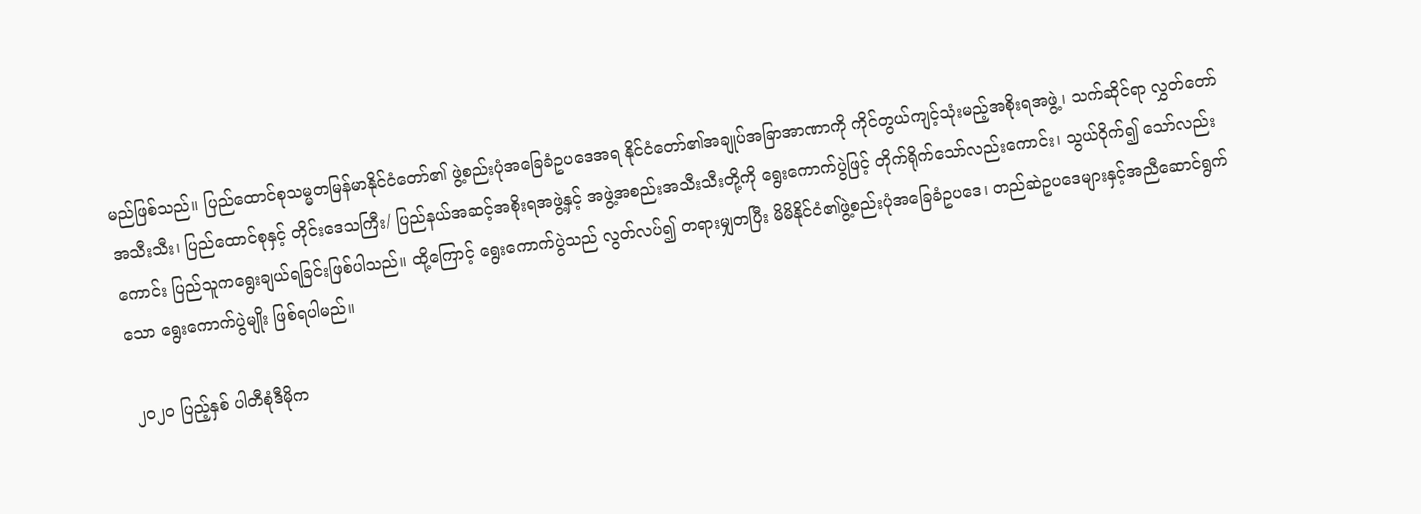မည်ဖြစ်သည်။ ပြည်ထောင်စုသမ္မတမြန်မာနိုင်ငံတော်၏ ဖွဲ့စည်းပုံအခြေခံဥပဒေအရ နိုင်ငံတော်၏အချုပ်အခြာအာဏာကို ကိုင်တွယ်ကျင့်သုံးမည့်အစိုးရအဖွဲ့၊ သက်ဆိုင်ရာ လွှတ်တော်အသီးသီး၊ ပြည်ထောင်စုနှင့် တိုင်းဒေသကြီး/ ပြည်နယ်အဆင့်အစိုးရအဖွဲ့နှင့် အဖွဲ့အစည်းအသီးသီးတို့ကို ရွေးကောက်ပွဲဖြင့် တိုက်ရိုက်သော်လည်းကောင်း၊ သွယ်ဝိုက်၍ သော်လည်းကောင်း ပြည်သူကရွေးချယ်ရခြင်းဖြစ်ပါသည်။ ထို့ကြောင့် ရွေးကောက်ပွဲသည် လွတ်လပ်၍ တရားမျှတပြီး မိမိနိုင်ငံ၏ဖွဲ့စည်းပုံအခြေခံဥပဒေ၊ တည်ဆဲဥပဒေများနှင့်အညီဆောင်ရွက်သော ရွေးကောက်ပွဲမျိုး ဖြစ်ရပါမည်။

 ၂၀၂၀ ပြည့်နှစ် ပါတီစုံဒီမိုက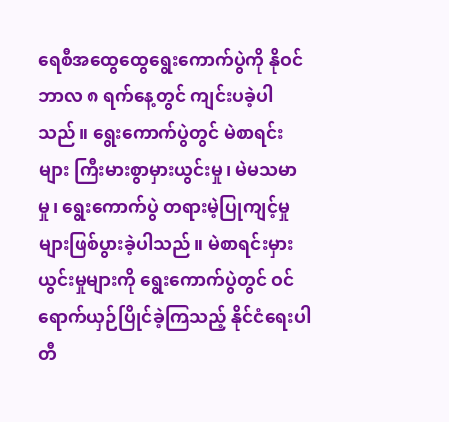ရေစီအထွေထွေရွေးကောက်ပွဲကို နိုဝင်ဘာလ ၈ ရက်နေ့တွင် ကျင်းပခဲ့ပါသည်။ ရွေးကောက်ပွဲတွင် မဲစာရင်းများ ကြီးမားစွာမှားယွင်းမှု၊ မဲမသမာမှု၊ ရွေးကောက်ပွဲ တရားမဲ့ပြုကျင့်မှုများဖြစ်ပွားခဲ့ပါသည်။ မဲစာရင်းမှားယွင်းမှုများကို ရွေးကောက်ပွဲတွင် ဝင်ရောက်ယှဉ်ပြိုင်ခဲ့ကြသည့် နိုင်ငံရေးပါတီ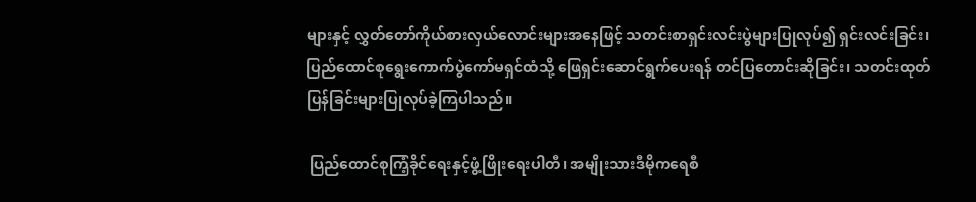များနှင့် လွှတ်တော်ကိုယ်စားလှယ်လောင်းများအနေဖြင့် သတင်းစာရှင်းလင်းပွဲများပြုလုပ်၍ ရှင်းလင်းခြင်း၊ ပြည်ထောင်စုရွေးကောက်ပွဲကော်မရှင်ထံသို့ ဖြေရှင်းဆောင်ရွက်ပေးရန် တင်ပြတောင်းဆိုခြင်း၊ သတင်းထုတ်ပြန်ခြင်းများပြုလုပ်ခဲ့ကြပါသည်။

 ပြည်ထောင်စုကြံ့ခိုင်ရေးနှင့်ဖွံ့ဖြိုးရေးပါတီ၊ အမျိုးသားဒီမိုကရေစီ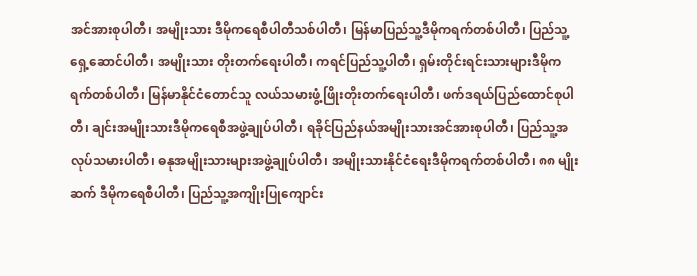အင်အားစုပါတီ၊ အမျိုးသား ဒီမိုကရေစီပါတီသစ်ပါတီ၊ မြန်မာပြည်သူ့ဒီမိုကရက်တစ်ပါတီ၊ ပြည်သူ့ရှေ့ဆောင်ပါတီ၊ အမျိုးသား တိုးတက်ရေးပါတီ၊ ကရင်ပြည်သူ့ပါတီ၊ ရှမ်းတိုင်းရင်းသားများဒီမိုကရက်တစ်ပါတီ၊ မြန်မာနိုင်ငံတောင်သူ လယ်သမားဖွံ့ဖြိုးတိုးတက်ရေးပါတီ၊ ဖက်ဒရယ်ပြည်ထောင်စုပါတီ၊ ချင်းအမျိုးသားဒီမိုကရေစီအဖွဲ့ချုပ်ပါတီ၊ ရခိုင်ပြည်နယ်အမျိုးသားအင်အားစုပါတီ၊ ပြည်သူ့အလုပ်သမားပါတီ၊ ဓနုအမျိုးသားများအဖွဲ့ချုပ်ပါတီ၊ အမျိုးသားနိုင်ငံရေးဒီမိုကရက်တစ်ပါတီ၊ ၈၈ မျိုးဆက် ဒီမိုကရေစီပါတီ၊ ပြည်သူ့အကျိုးပြုကျောင်း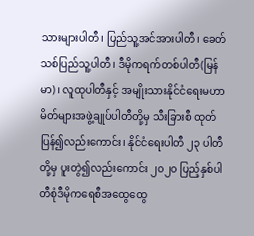သားများပါတီ၊ ပြည်သူ့အင်အားပါတီ၊ ခေတ်သစ်ပြည်သူ့ပါတီ၊ ဒီမိုကရက်တစ်ပါတီ(မြန်မာ)၊ လူထုပါတီနှင့် အမျိုးသားနိုင်ငံရေးမဟာမိတ်များအဖွဲ့ချုပ်ပါတီတို့မှ သီးခြားစီ ထုတ်ပြန်၍လည်းကောင်း၊ နိုင်ငံရေးပါတီ ၂၃ ပါတီတို့မှ ပူးတွဲ၍လည်းကောင်း ၂၀၂၀ ပြည့်နှစ်ပါတီစုံဒီမိုကရေစီအထွေထွေ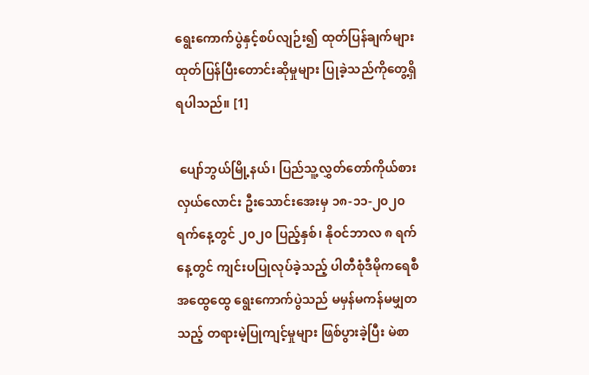ရွေးကောက်ပွဲနှင့်စပ်လျဉ်း၍ ထုတ်ပြန်ချက်များ ထုတ်ပြန်ပြီးတောင်းဆိုမှုများ ပြုခဲ့သည်ကိုတွေ့ရှိရပါသည်။ [1]

 ပျော်ဘွယ်မြို့နယ်၊ ပြည်သူ့လွှတ်တော်ကိုယ်စားလှယ်လောင်း ဦးသောင်းအေးမှ ၁၈-၁၁-၂၀၂၀ ရက်နေ့တွင် ၂၀၂၀ ပြည့်နှစ်၊ နိုဝင်ဘာလ ၈ ရက်နေ့တွင် ကျင်းပပြုလုပ်ခဲ့သည့် ပါတီစုံဒီမိုကရေစီ အထွေထွေ ရွေးကောက်ပွဲသည် မမှန်မကန်မမျှတသည့် တရားမဲ့ပြုကျင့်မှုများ ဖြစ်ပွားခဲ့ပြီး မဲစာ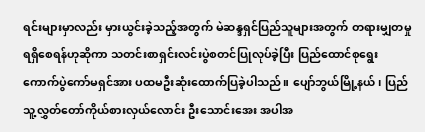ရင်းများမှာလည်း မှားယွင်းခဲ့သည့်အတွက် မဲဆန္ဒရှင်ပြည်သူများအတွက် တရားမျှတမှု ရရှိစေရန်ဟုဆိုကာ သတင်းစာရှင်းလင်းပွဲစတင်ပြုလုပ်ခဲ့ပြီး ပြည်ထောင်စုရွေးကောက်ပွဲကော်မရှင်အား ပထမဦးဆုံးထောက်ပြခဲ့ပါသည်။ ပျော်ဘွယ်မြို့နယ်၊ ပြည်သူ့လွှတ်တော်ကိုယ်စားလှယ်လောင်း ဦးသောင်းအေး အပါအ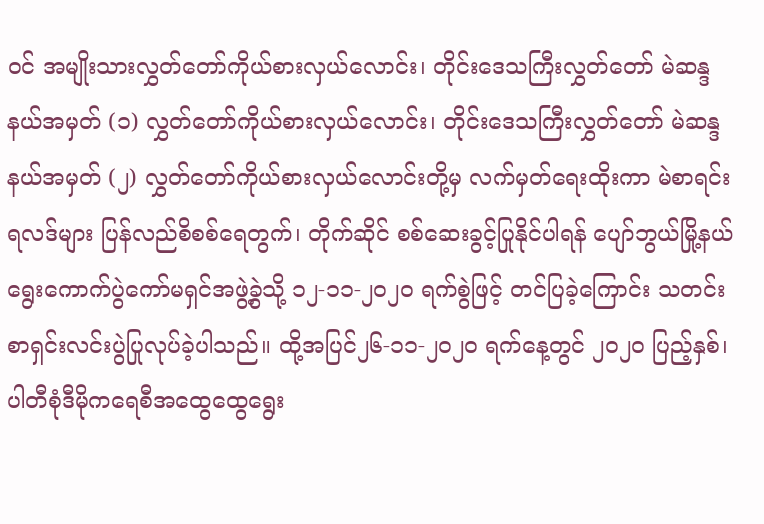ဝင် အမျိုးသားလွှတ်တော်ကိုယ်စားလှယ်လောင်း၊ တိုင်းဒေသကြီးလွှတ်တော် မဲဆန္ဒနယ်အမှတ် (၁) လွှတ်တော်ကိုယ်စားလှယ်လောင်း၊ တိုင်းဒေသကြီးလွှတ်တော် မဲဆန္ဒနယ်အမှတ် (၂) လွှတ်တော်ကိုယ်စားလှယ်လောင်းတို့မှ လက်မှတ်ရေးထိုးကာ မဲစာရင်းရလဒ်များ ပြန်လည်စိစစ်ရေတွက်၊ တိုက်ဆိုင် စစ်ဆေးခွင့်ပြုနိုင်ပါရန် ပျော်ဘွယ်မြို့နယ် ရွေးကောက်ပွဲကော်မရှင်အဖွဲ့ခွဲသို့ ၁၂-၁၁-၂၀၂၀ ရက်စွဲဖြင့် တင်ပြခဲ့ကြောင်း သတင်းစာရှင်းလင်းပွဲပြုလုပ်ခဲ့ပါသည်။ ထို့အပြင်၂၆-၁၁-၂၀၂၀ ရက်နေ့တွင် ၂၀၂၀ ပြည့်နှစ်၊ ပါတီစုံဒီမိုကရေစီအထွေထွေရွေး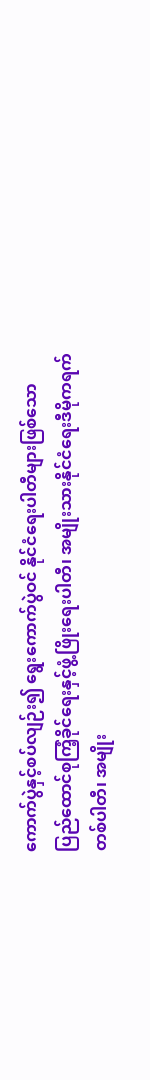ကောက်ပွဲနှင့်စပ်လျဉ်း၍ ရွေးကောက်ပွဲဝင် နိုင်ငံရေးပါတီများဖြစ်သော ပြည်ထောင်စုကြံ့ခိုင်ရေးနှင့်ဖွံ့ဖြိုးရေးပါတီ၊ အမျိုးသားနိုင်ငံရေးဒီမိုကရက်တစ်ပါတီ၊ အမျိုး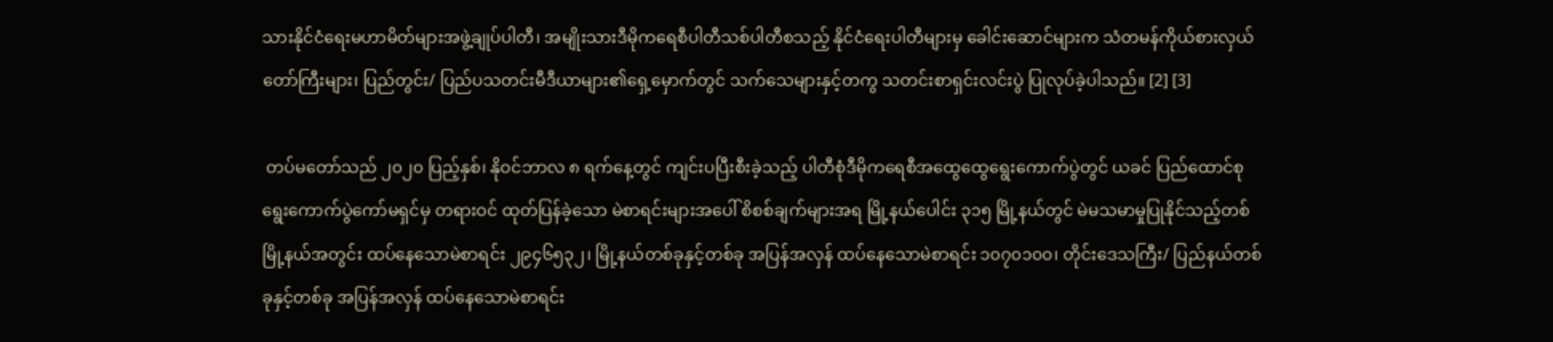သားနိုင်ငံရေးမဟာမိတ်များအဖွဲ့ချုပ်ပါတီ၊ အမျိုးသားဒီမိုကရေစီပါတီသစ်ပါတီစသည့် နိုင်ငံရေးပါတီများမှ ခေါင်းဆောင်များက သံတမန်ကိုယ်စားလှယ်တော်ကြီးများ၊ ပြည်တွင်း/ ပြည်ပသတင်းမီဒီယာများ၏ရှေ့မှောက်တွင် သက်သေများနှင့်တကွ သတင်းစာရှင်းလင်းပွဲ ပြုလုပ်ခဲ့ပါသည်။ [2] [3]

 တပ်မတော်သည် ၂၀၂၀ ပြည့်နှစ်၊ နိုဝင်ဘာလ ၈ ရက်နေ့တွင် ကျင်းပပြီးစီးခဲ့သည့် ပါတီစုံဒီမိုကရေစီအထွေထွေရွေးကောက်ပွဲတွင် ယခင် ပြည်ထောင်စုရွေးကောက်ပွဲကော်မရှင်မှ တရားဝင် ထုတ်ပြန်ခဲ့သော မဲစာရင်းများအပေါ် စိစစ်ချက်များအရ မြို့နယ်ပေါင်း ၃၁၅ မြို့နယ်တွင် မဲမသမာမှုပြုနိုင်သည့်တစ်မြို့နယ်အတွင်း ထပ်နေသောမဲစာရင်း ၂၉၄၆၅၃၂၊ မြို့နယ်တစ်ခုနှင့်တစ်ခု အပြန်အလှန် ထပ်နေသောမဲစာရင်း ၁၀၇၀၁၀၀၊ တိုင်းဒေသကြီး/ ပြည်နယ်တစ်ခုနှင့်တစ်ခု အပြန်အလှန် ထပ်နေသောမဲစာရင်း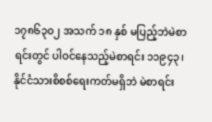၁၇၈၆၃၀၂ အသက် ၁၈ နှစ် မပြည့်ဘဲမဲစာရင်းတွင် ပါဝင်နေသည့်မဲစာရင်း ၁၁၉၄၃၊ နိုင်ငံသားစိစစ်ရေးကတ်မရှိဘဲ မဲစာရင်း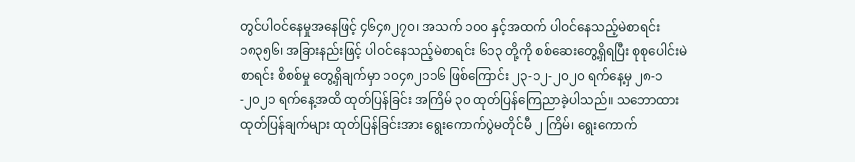တွင်ပါဝင်နေမှုအနေဖြင့် ၄၆၄၈၂၇၀၊ အသက် ၁၀၀ နှင့်အထက် ပါဝင်နေသည့်မဲစာရင်း ၁၈၃၅၆၊ အခြားနည်းဖြင့် ပါဝင်နေသည့်မဲစာရင်း ၆၁၃ တို့ကို စစ်ဆေးတွေ့ရှိရပြီး စုစုပေါင်းမဲစာရင်း စိစစ်မှု တွေ့ရှိချက်မှာ ၁၀၄၈၂၁၁၆ ဖြစ်ကြောင်း ၂၃-၁၂-၂၀၂၀ ရက်နေ့မှ ၂၈-၁-၂၀၂၁ ရက်နေ့အထိ ထုတ်ပြန်ခြင်း အကြိမ် ၃၀ ထုတ်ပြန်ကြေညာခဲ့ပါသည်။ သဘောထားထုတ်ပြန်ချက်များ ထုတ်ပြန်ခြင်းအား ရွေးကောက်ပွဲမတိုင်မီ ၂ ကြိမ်၊ ရွေးကောက်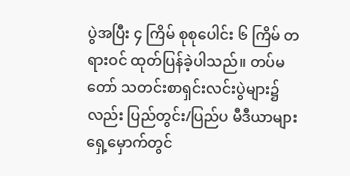ပွဲအပြီး ၄ ကြိမ် စုစုပေါင်း ၆ ကြိမ် တရားဝင် ထုတ်ပြန်ခဲ့ပါသည်။ တပ်မတော် သတင်းစာရှင်းလင်းပွဲများ၌လည်း ပြည်တွင်း/ပြည်ပ မီဒီယာများရှေ့မှောက်တွင်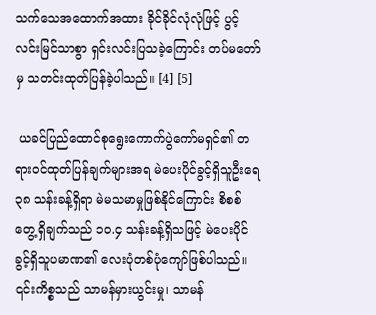သက်သေအထောက်အထား ခိုင်ခိုင်လုံလုံဖြင့် ပွင့်လင်းမြင်သာစွာ ရှင်းလင်းပြသခဲ့ကြောင်း တပ်မတော်မှ သတင်းထုတ်ပြန်ခဲ့ပါသည်။ [4] [5]

 ယခင်ပြည်ထောင်စုရွေးကောက်ပွဲကော်မရှင်၏ တရားဝင်ထုတ်ပြန်ချက်များအရ မဲပေးပိုင်ခွင့်ရှိသူဦးရေ ၃၈ သန်းခန့်ရှိရာ မဲမသမာမှုဖြစ်နိုင်ကြောင်း စိစစ်တွေ့ရှိချက်သည် ၁၀.၄ သန်းခန့်ရှိသဖြင့် မဲပေးပိုင်ခွင့်ရှိသူပမာဏ၏ လေးပုံတစ်ပုံကျော်ဖြစ်ပါသည်။ ၎င်းကိစ္စသည် သာမန်မှားယွင်းမှု၊ သာမန်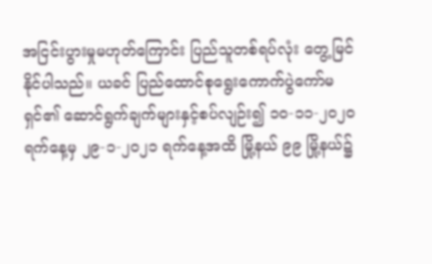အငြင်းပွားမှုမဟုတ်ကြောင်း ပြည်သူတစ်ရပ်လုံး တွေ့မြင်နိုင်ပါသည်။ ယခင် ပြည်ထောင်စုရွေးကောက်ပွဲကော်မရှင်၏ ဆောင်ရွက်ချက်များနှင့်စပ်လျဉ်း၍ ၁၀-၁၁-၂၀၂၀ ရက်နေ့မှ ၂၉-၁-၂၀၂၁ ရက်နေ့အထိ မြို့နယ် ၉၉ မြို့နယ်၌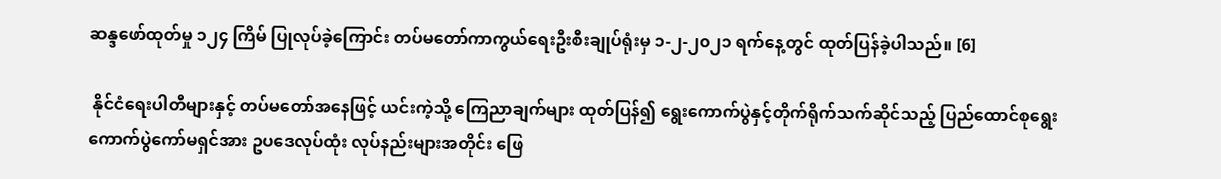ဆန္ဒဖော်ထုတ်မှု ၁၂၄ ကြိမ် ပြုလုပ်ခဲ့ကြောင်း တပ်မတော်ကာကွယ်ရေးဦးစီးချုပ်ရုံးမှ ၁-၂-၂၀၂၁ ရက်နေ့တွင် ထုတ်ပြန်ခဲ့ပါသည်။ [6]

 နိုင်ငံရေးပါတီများနှင့် တပ်မတော်အနေဖြင့် ယင်းကဲ့သို့ ကြေညာချက်များ ထုတ်ပြန်၍ ရွေးကောက်ပွဲနှင့်တိုက်ရိုက်သက်ဆိုင်သည့် ပြည်ထောင်စုရွေးကောက်ပွဲကော်မရှင်အား ဥပဒေလုပ်ထုံး လုပ်နည်းများအတိုင်း ဖြေ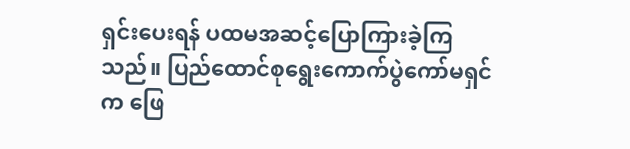ရှင်းပေးရန် ပထမအဆင့်ပြောကြားခဲ့ကြသည်။ ပြည်ထောင်စုရွေးကောက်ပွဲကော်မရှင်က ဖြေ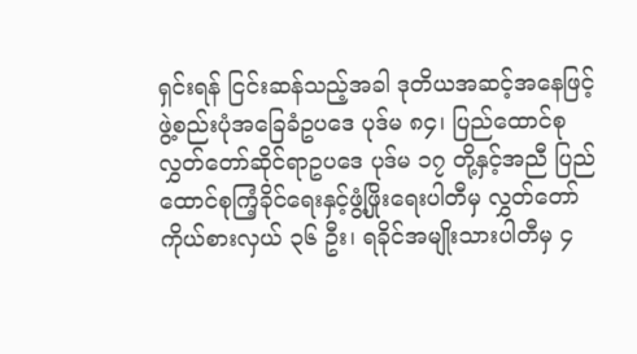ရှင်းရန် ငြင်းဆန်သည့်အခါ ဒုတိယအဆင့်အနေဖြင့် ဖွဲ့စည်းပုံအခြေခံဥပဒေ ပုဒ်မ ၈၄၊ ပြည်ထောင်စုလွှတ်တော်ဆိုင်ရာဥပဒေ ပုဒ်မ ၁၇ တို့နှင့်အညီ ပြည်ထောင်စုကြံ့ခိုင်ရေးနှင့်ဖွံ့ဖြိုးရေးပါတီမှ လွှတ်တော်ကိုယ်စားလှယ် ၃၆ ဦး၊ ရခိုင်အမျိုးသားပါတီမှ ၄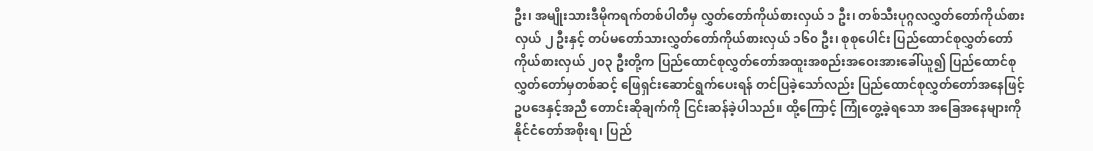ဦး၊ အမျိုးသားဒီမိုကရက်တစ်ပါတီမှ လွှတ်တော်ကိုယ်စားလှယ် ၁ ဦး၊ တစ်သီးပုဂ္ဂလလွှတ်တော်ကိုယ်စားလှယ် ၂ ဦးနှင့် တပ်မတော်သားလွှတ်တော်ကိုယ်စားလှယ် ၁၆၀ ဦး၊ စုစုပေါင်း ပြည်ထောင်စုလွှတ်တော်ကိုယ်စားလှယ် ၂၀၃ ဦးတို့က ပြည်ထောင်စုလွှတ်တော်အထူးအစည်းအဝေးအားခေါ်ယူ၍ ပြည်ထောင်စုလွှတ်တော်မှတစ်ဆင့် ဖြေရှင်းဆောင်ရွက်ပေးရန် တင်ပြခဲ့သော်လည်း ပြည်ထောင်စုလွှတ်တော်အနေဖြင့် ဥပဒေနှင့်အညီ တောင်းဆိုချက်ကို ငြင်းဆန်ခဲ့ပါသည်။ ထို့ကြောင့် ကြုံတွေ့ခဲ့ရသော အခြေအနေများကို နိုင်ငံတော်အစိုးရ၊ ပြည်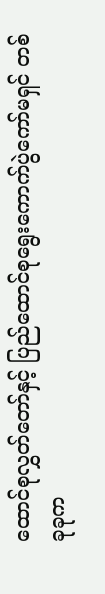ထောင်စုလွှတ်တော်နှင့် ပြည်ထောင်စုရွေးကောက်ပွဲကော်မရှင် တစ်ခုခုက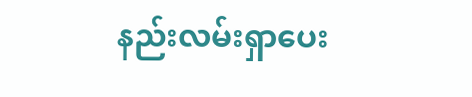နည်းလမ်းရှာပေး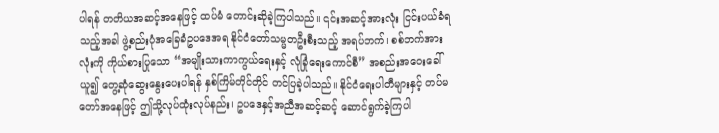ပါရန် တတိယအဆင့်အနေဖြင့် ထပ်မံ တောင်းဆိုခဲ့ကြပါသည်။ ၎င်းအဆင့်အားလုံး ငြင်းပယ်ခံရသည့်အခါ ဖွဲ့စည်းပုံအခြေခံဥပဒေအရ နိုင်ငံတော်သမ္မတဦးစီးသည့် အရပ်ဘက်၊ စစ်ဘက်အားလုံးကို ကိုယ်စားပြုသော “အမျိုးသားကာကွယ်ရေးနှင့် လုံခြုံရေးကောင်စီ” အစည်းအဝေးခေါ်ယူ၍ တွေ့ဆုံဆွေးနွေးပေးပါရန် နှစ်ကြိမ်တိုင်တိုင် တင်ပြခဲ့ပါသည်။ နိုင်ငံရေးပါတီများနှင့် တပ်မတော်အနေဖြင့် ဤသို့လုပ်ထုံးလုပ်နည်း၊ ဥပဒေနှင့်အညီအဆင့်ဆင့် ဆောင်ရွက်ခဲ့ကြပါ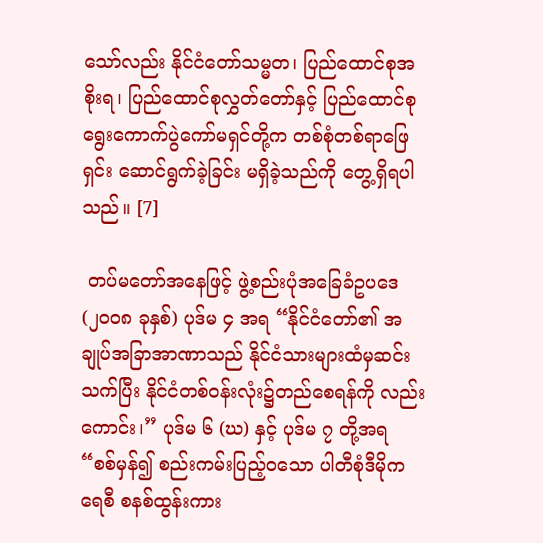သော်လည်း နိုင်ငံတော်သမ္မတ၊ ပြည်ထောင်စုအစိုးရ၊ ပြည်ထောင်စုလွှတ်တော်နှင့် ပြည်ထောင်စုရွေးကောက်ပွဲကော်မရှင်တို့က တစ်စုံတစ်ရာဖြေရှင်း ဆောင်ရွက်ခဲ့ခြင်း မရှိခဲ့သည်ကို တွေ့ရှိရပါသည်။ [7]

 တပ်မတော်အနေဖြင့် ဖွဲ့စည်းပုံအခြေခံဥပဒေ (၂၀၀၈ ခုနှစ်) ပုဒ်မ ၄ အရ “နိုင်ငံတော်၏ အချုပ်အခြာအာဏာသည် နိုင်ငံသားများထံမှဆင်းသက်ပြီး နိုင်ငံတစ်ဝန်းလုံး၌တည်စေရန်ကို လည်းကောင်း၊” ပုဒ်မ ၆ (ဃ) နှင့် ပုဒ်မ ၇ တို့အရ “စစ်မှန်၍ စည်းကမ်းပြည့်ဝသော ပါတီစုံဒီမိုကရေစီ စနစ်ထွန်းကား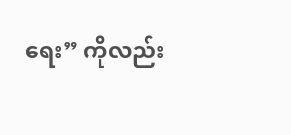ရေး” ကိုလည်း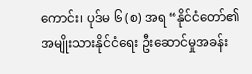ကောင်း၊ ပုဒ်မ ၆ (စ) အရ “နိုင်ငံတော်၏ အမျိုးသားနိုင်ငံရေး ဦးဆောင်မှုအခန်း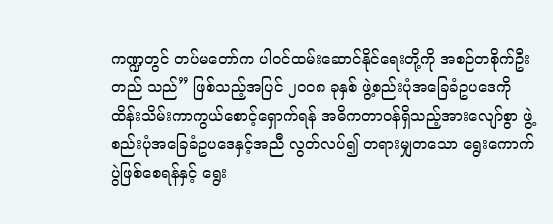ကဏ္ဍတွင် တပ်မတော်က ပါဝင်ထမ်းဆောင်နိုင်ရေးတို့ကို အစဉ်တစိုက်ဦးတည် သည်” ဖြစ်သည့်အပြင် ၂၀၀၈ ခုနှစ် ဖွဲ့စည်းပုံအခြေခံဥပဒေကို ထိန်းသိမ်းကာကွယ်စောင့်ရှောက်ရန် အဓိကတာဝန်ရှိသည့်အားလျော်စွာ ဖွဲ့စည်းပုံအခြေခံဥပဒေနှင့်အညီ လွတ်လပ်၍ တရားမျှတသော ရွေးကောက်ပွဲဖြစ်စေရန်နှင့် ရွေး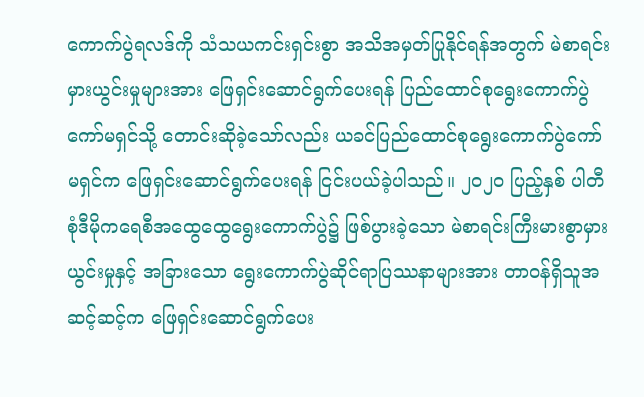ကောက်ပွဲရလဒ်ကို သံသယကင်းရှင်းစွာ အသိအမှတ်ပြုနိုင်ရန်အတွက် မဲစာရင်းမှားယွင်းမှုများအား ဖြေရှင်းဆောင်ရွက်ပေးရန် ပြည်ထောင်စုရွေးကောက်ပွဲကော်မရှင်သို့ တောင်းဆိုခဲ့သော်လည်း ယခင်ပြည်ထောင်စုရွေးကောက်ပွဲကော်မရှင်က ဖြေရှင်းဆောင်ရွက်ပေးရန် ငြင်းပယ်ခဲ့ပါသည်။ ၂၀၂၀ ပြည့်နှစ် ပါတီစုံဒီမိုကရေစီအထွေထွေရွေးကောက်ပွဲ၌ ဖြစ်ပွားခဲ့သော မဲစာရင်းကြီးမားစွာမှားယွင်းမှုနှင့် အခြားသော ရွေးကောက်ပွဲဆိုင်ရာပြဿနာများအား တာဝန်ရှိသူအဆင့်ဆင့်က ဖြေရှင်းဆောင်ရွက်ပေး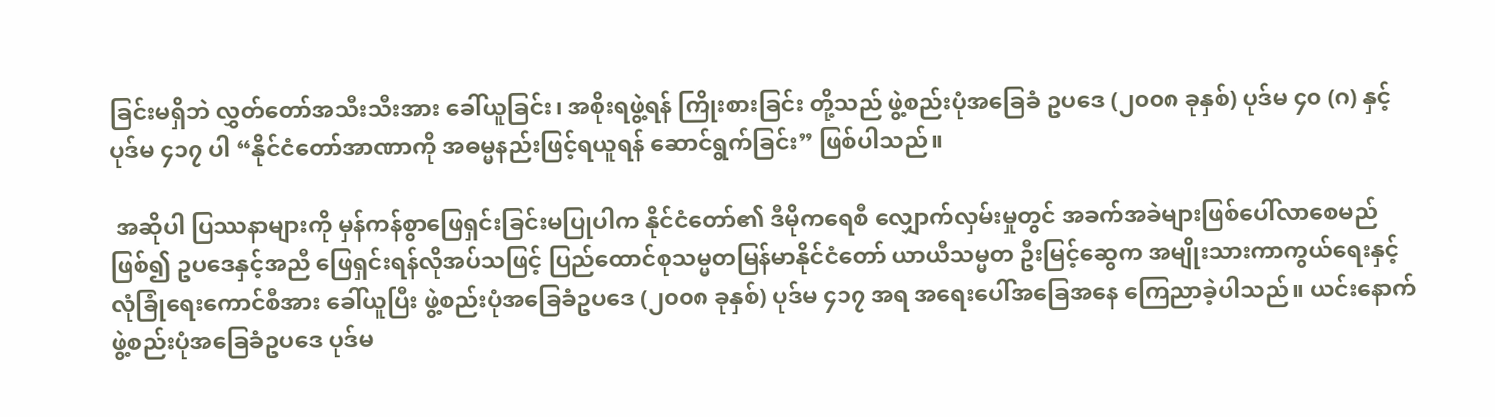ခြင်းမရှိဘဲ လွှတ်တော်အသီးသီးအား ခေါ်ယူခြင်း၊ အစိုးရဖွဲ့ရန် ကြိုးစားခြင်း တို့သည် ဖွဲ့စည်းပုံအခြေခံ ဥပဒေ (၂၀၀၈ ခုနှစ်) ပုဒ်မ ၄၀ (ဂ) နှင့် ပုဒ်မ ၄၁၇ ပါ “နိုင်ငံတော်အာဏာကို အဓမ္မနည်းဖြင့်ရယူရန် ဆောင်ရွက်ခြင်း” ဖြစ်ပါသည်။

 အဆိုပါ ပြဿနာများကို မှန်ကန်စွာဖြေရှင်းခြင်းမပြုပါက နိုင်ငံတော်၏ ဒီမိုကရေစီ လျှောက်လှမ်းမှုတွင် အခက်အခဲများဖြစ်ပေါ်လာစေမည်ဖြစ်၍ ဥပဒေနှင့်အညီ ဖြေရှင်းရန်လိုအပ်သဖြင့် ပြည်ထောင်စုသမ္မတမြန်မာနိုင်ငံတော် ယာယီသမ္မတ ဦးမြင့်ဆွေက အမျိုးသားကာကွယ်ရေးနှင့် လုံခြုံရေးကောင်စီအား ခေါ်ယူပြီး ဖွဲ့စည်းပုံအခြေခံဥပဒေ (၂၀၀၈ ခုနှစ်) ပုဒ်မ ၄၁၇ အရ အရေးပေါ်အခြေအနေ ကြေညာခဲ့ပါသည်။ ယင်းနောက် ဖွဲ့စည်းပုံအခြေခံဥပဒေ ပုဒ်မ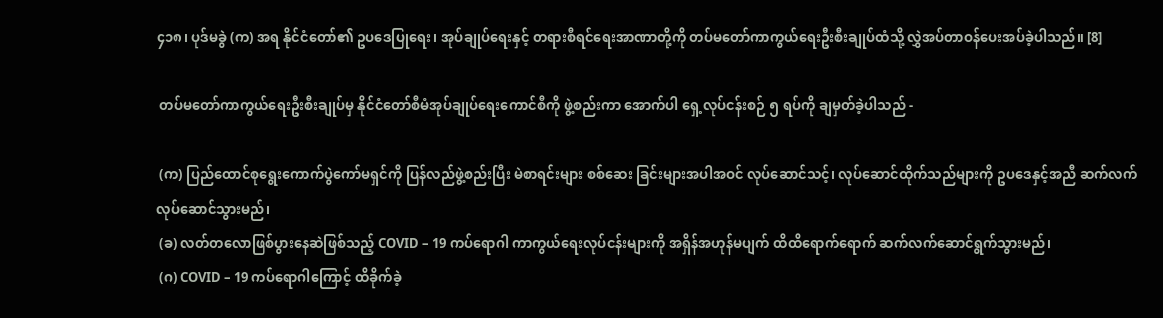၄၁၈၊ ပုဒ်မခွဲ (က) အရ နိုင်ငံတော်၏ ဥပဒေပြုရေး၊ အုပ်ချုပ်ရေးနှင့် တရားစီရင်ရေးအာဏာတို့ကို တပ်မတော်ကာကွယ်ရေးဦးစီးချုပ်ထံသို့ လွှဲအပ်တာဝန်ပေးအပ်ခဲ့ပါသည်။ [8]

 တပ်မတော်ကာကွယ်ရေးဦးစီးချုပ်မှ နိုင်ငံတော်စီမံအုပ်ချုပ်ရေးကောင်စီကို ဖွဲ့စည်းကာ အောက်ပါ ရှေ့လုပ်ငန်းစဉ် ၅ ရပ်ကို ချမှတ်ခဲ့ပါသည် -

 (က) ပြည်ထောင်စုရွေးကောက်ပွဲကော်မရှင်ကို ပြန်လည်ဖွဲ့စည်းပြီး မဲစာရင်းများ စစ်ဆေး ခြင်းများအပါအဝင် လုပ်ဆောင်သင့်၊ လုပ်ဆောင်ထိုက်သည်များကို ဥပဒေနှင့်အညီ ဆက်လက်လုပ်ဆောင်သွားမည်၊
 (ခ) လတ်တလောဖြစ်ပွားနေဆဲဖြစ်သည့် COVID – 19 ကပ်ရောဂါ ကာကွယ်ရေးလုပ်ငန်းများကို အရှိန်အဟုန်မပျက် ထိထိရောက်ရောက် ဆက်လက်ဆောင်ရွက်သွားမည်၊
 (ဂ) COVID – 19 ကပ်ရောဂါကြောင့် ထိခိုက်ခဲ့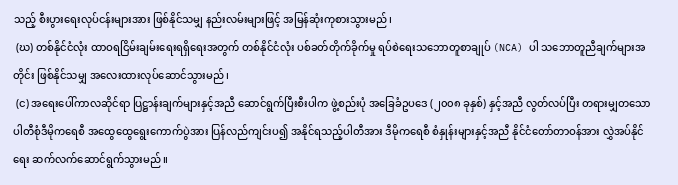သည့် စီးပွားရေးလုပ်ငန်းများအား ဖြစ်နိုင်သမျှ နည်းလမ်းများဖြင့် အမြန်ဆုံးကုစားသွားမည်၊
 (ဃ) တစ်နိုင်ငံလုံး ထာဝရငြိမ်းချမ်းရေးရရှိရေးအတွက် တစ်နိုင်ငံလုံး ပစ်ခတ်တိုက်ခိုက်မှု ရပ်စဲရေးသဘောတူစာချုပ် (NCA) ပါ သဘောတူညီချက်များအတိုင်း ဖြစ်နိုင်သမျှ အလေးထားလုပ်ဆောင်သွားမည်၊
 (င) အရေးပေါ်ကာလဆိုင်ရာ ပြဋ္ဌာန်းချက်များနှင့်အညီ ဆောင်ရွက်ပြီးစီးပါက ဖွဲ့စည်းပုံ အခြေခံဥပဒေ (၂၀၀၈ ခုနှစ်) နှင့်အညီ လွတ်လပ်ပြီး တရားမျှတသော ပါတီစုံဒီမိုကရေစီ အထွေထွေရွေးကောက်ပွဲအား ပြန်လည်ကျင်းပ၍ အနိုင်ရသည့်ပါတီအား ဒီမိုကရေစီ စံနှုန်းများနှင့်အညီ နိုင်ငံတော်တာဝန်အား လွှဲအပ်နိုင်ရေး ဆက်လက်ဆောင်ရွက်သွားမည်။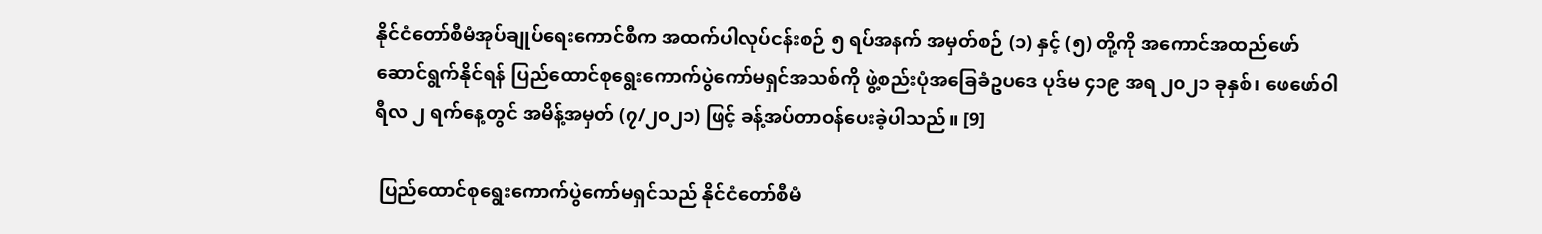နိုင်ငံတော်စီမံအုပ်ချုပ်ရေးကောင်စီက အထက်ပါလုပ်ငန်းစဉ် ၅ ရပ်အနက် အမှတ်စဉ် (၁) နှင့် (၅) တို့ကို အကောင်အထည်ဖော်ဆောင်ရွက်နိုင်ရန် ပြည်ထောင်စုရွေးကောက်ပွဲကော်မရှင်အသစ်ကို ဖွဲ့စည်းပုံအခြေခံဥပဒေ ပုဒ်မ ၄၁၉ အရ ၂၀၂၁ ခုနှစ်၊ ဖေဖော်ဝါရီလ ၂ ရက်နေ့တွင် အမိန့်အမှတ် (၇/၂၀၂၁) ဖြင့် ခန့်အပ်တာဝန်ပေးခဲ့ပါသည်။ [9]

 ပြည်ထောင်စုရွေးကောက်ပွဲကော်မရှင်သည် နိုင်ငံတော်စီမံ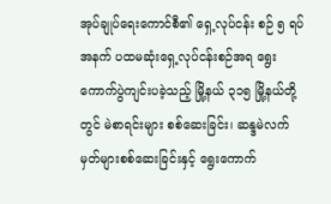အုပ်ချုပ်ရေးကောင်စီ၏ ရှေ့လုပ်ငန်း စဉ် ၅ ရပ်အနက် ပထမဆုံးရှေ့လုပ်ငန်းစဉ်အရ ရွေးကောက်ပွဲကျင်းပခဲ့သည့် မြို့နယ် ၃၁၅ မြို့နယ်တို့တွင် မဲစာရင်းများ စစ်ဆေးခြင်း၊ ဆန္ဒမဲလက်မှတ်များစစ်ဆေးခြင်းနှင့် ရွေးကောက်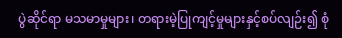ပွဲဆိုင်ရာ မသမာမှုများ၊ တရားမဲ့ပြုကျင့်မှုများနှင့်စပ်လျဉ်း၍ စုံ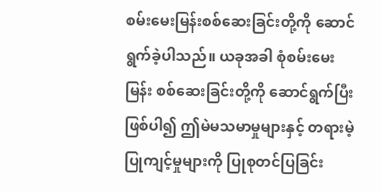စမ်းမေးမြန်းစစ်ဆေးခြင်းတို့ကို ဆောင်ရွက်ခဲ့ပါသည်။ ယခုအခါ စုံစမ်းမေးမြန်း စစ်ဆေးခြင်းတို့ကို ဆောင်ရွက်ပြီးဖြစ်ပါ၍ ဤမဲမသမာမှုများနှင့် တရားမဲ့ပြုကျင့်မှုများကို ပြုစုတင်ပြခြင်း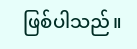ဖြစ်ပါသည်။